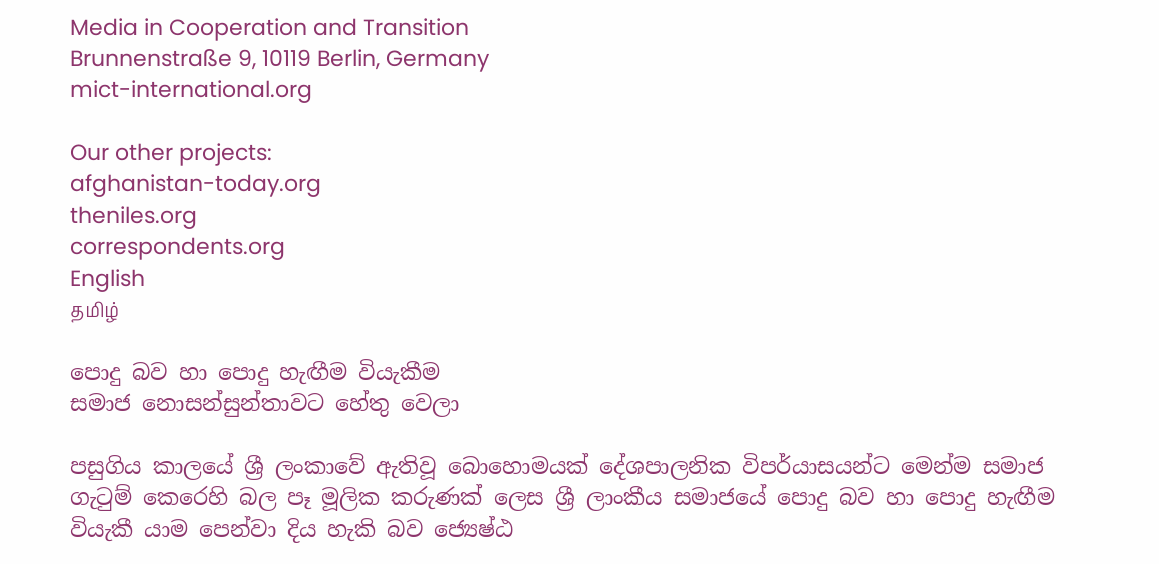Media in Cooperation and Transition
Brunnenstraße 9, 10119 Berlin, Germany
mict-international.org

Our other projects:
afghanistan-today.org
theniles.org
correspondents.org
English
தமிழ்

පොදු බව හා පොදු හැඟීම වියැකීම
සමාජ නොසන්සුන්තාවට හේතු ‍වෙලා

පසුගිය කාලයේ ශ්‍රී ලංකාවේ ඇතිවූ බොහොමයක් දේශපාලනික විපර්යාසයන්ට මෙන්ම සමාජ ගැටුම් කෙරෙහි බල පෑ මූලික කරුණක් ලෙස ශ්‍රී ලාංකීය සමාජයේ පොදු බව හා පොදු හැඟීම වියැකී යාම පෙන්වා දිය හැකි බව ජ්‍යෙෂ්ඨ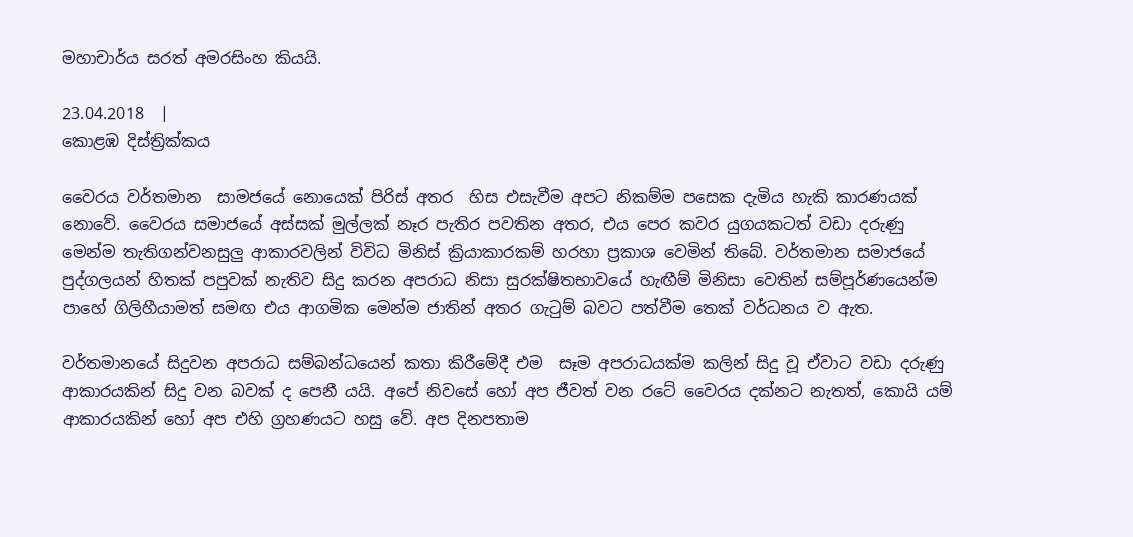මහාචාර්ය සරත් අමරසිංහ කියයි.

23.04.2018  |
කොළඹ දිස්ත්‍රික්කය

වෛරය වර්තමාන  සාමජයේ නොයෙක් පිරිස් අතර  හිස එසැවීම අපට නිකම්ම පසෙක දැමිය හැකි කාරණයක් නොවේ. වෛරය සමාජයේ අස්සක් මුල්ලක් නෑර පැතිර පවතින අතර, එය පෙර කවර යුගයකටත් වඩා දරුණු මෙන්ම තැතිගන්වනසුලු ආකාරවලින් විවිධ මිනිස් ක්‍රියාකාරකම් හරහා ප්‍රකාශ වෙමින් තිබේ. වර්තමාන සමාජයේ පුද්ගලයන් හිතක් පපුවක් නැතිව සිදු කරන අපරාධ නිසා සුරක්ෂිතභාවයේ හැඟීම් මිනිසා වෙතින් සම්පූර්ණයෙන්ම පාහේ ගිලිහීයාමත් සමඟ එය ආගමික මෙන්ම ජාතින් අතර ගැටුම් බවට පත්වීම තෙක් වර්ධනය ව ඇත.

වර්තමානයේ සිදුවන අපරාධ සම්බන්ධයෙන් කතා කිරීමේදී එම  සෑම අපරාධයක්ම කලින් සිදු වූ ඒවාට වඩා දරුණු ආකාරයකින් සිදු වන බවක් ද පෙනී යයි. අපේ නිවසේ හෝ අප ජීවත් වන රටේ වෛරය දක්නට නැතත්, කොයි යම් ආකාරයකින් හෝ අප එහි ග්‍රහණයට හසු වේ. අප දිනපතාම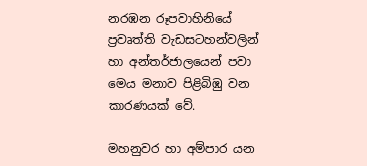නරඹන රූපවාහිනියේ ප්‍රවෘත්ති වැඩසටහන්වලින් හා අන්තර්ජාලයෙන් පවා මෙය මනාව පිළිබිඹු වන කාරණයක් වේ.

මහනුවර හා අම්පාර යන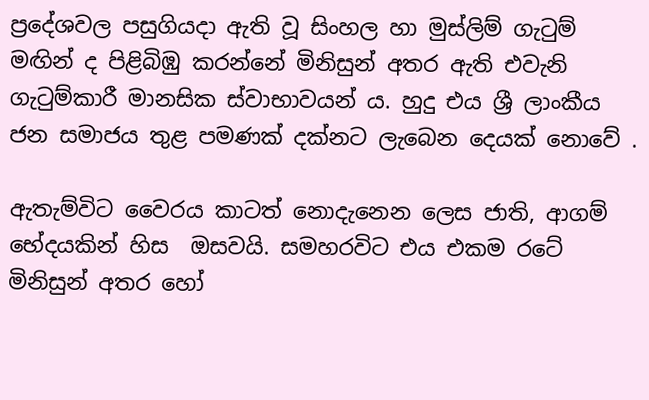ප්‍රදේශවල පසුගියදා ඇති වූ සිංහල හා මුස්‌ලිම් ගැටුම් මඟින් ද පිළිබිඹු කරන්නේ මිනිසුන් අතර ඇති එවැනි ගැටුම්කාරී මානසික ස්වාභාවයන් ය. හුදු එය ශ්‍රී ලාංකීය  ජන සමාජය තුළ පමණක් දක්නට ලැබෙන දෙයක් නොවේ .

ඇතැම්විට වෛරය කාටත් නොදැනෙන ලෙස ජාති, ආගම් භේදයකින් හිස  ඔසවයි. සමහරවිට එය එකම රටේ මිනිසුන් අතර හෝ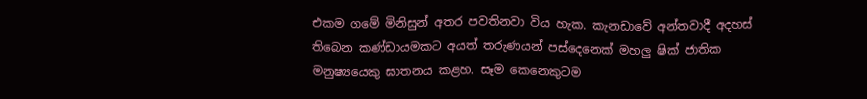එකම ගමේ මිනිසුන් අතර පවතිනවා විය හැක. කැනඩාවේ අන්තවාදී අදහස් තිබෙන කණ්ඩායමකට අයත් තරුණයන් පස්දෙනෙක් මහලු ෂික් ජාතික මනුෂ්‍යයෙකු ඝාතනය කළහ. සෑම කෙනෙකුටම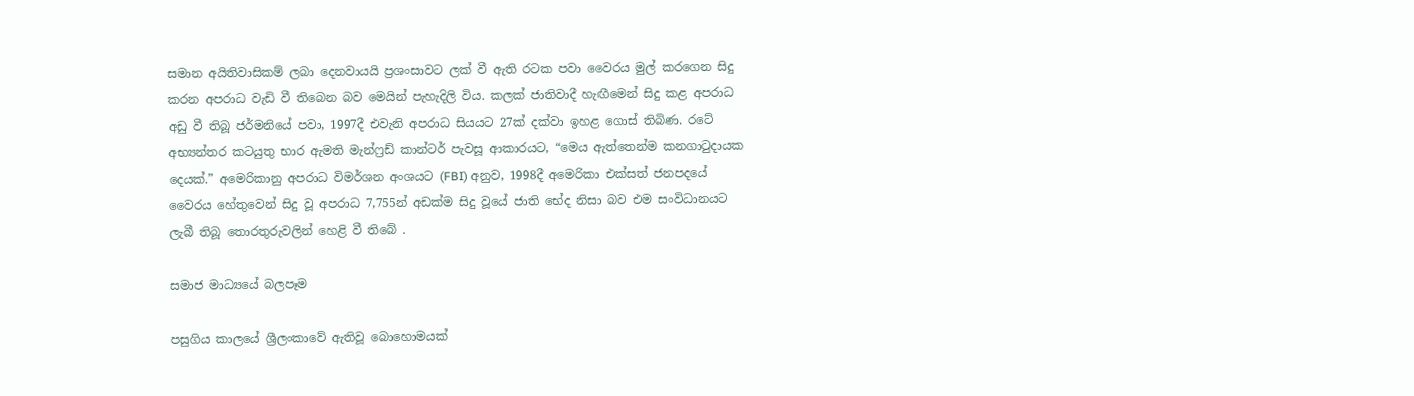සමාන අයිතිවාසිකම් ලබා දෙනවායයි ප්‍රශංසාවට ලක් වී ඇති රටක පවා වෛරය මුල් කරගෙන සිදු කරන අපරාධ වැඩි වී තිබෙන බව මෙයින් පැහැදිලි විය. කලක් ජාතිවාදී හැඟීමෙන් සිදු කළ අපරාධ අඩු වී තිබූ ජර්මනියේ පවා, 1997දී එවැනි අපරාධ සියයට 27ක් දක්වා ඉහළ ගොස් තිබිණ. රටේ අභ්‍යන්තර කටයුතු භාර ඇමති මැන්ෆ්‍රඩ් කාන්ටර් පැවසූ ආකාරයට, “මෙය ඇත්තෙන්ම කනගාටුදායක දෙයක්.” අමෙරිකානු අපරාධ විමර්ශන අංශයට (FBI) අනුව, 1998දී අමෙරිකා එක්සත් ජනපදයේ වෛරය හේතුවෙන් සිදු වූ අපරාධ 7,755න් අඩක්ම සිදු වූයේ ජාති භේද නිසා බව එම සංවිධානයට ලැබී තිබූ තොරතුරුවලින් හෙළි වී තිබේ .

සමාජ මාධ්‍යයේ බලපෑම

පසුගිය කාලයේ ශ්‍රීලංකාවේ ඇතිවූ බොහොමයක්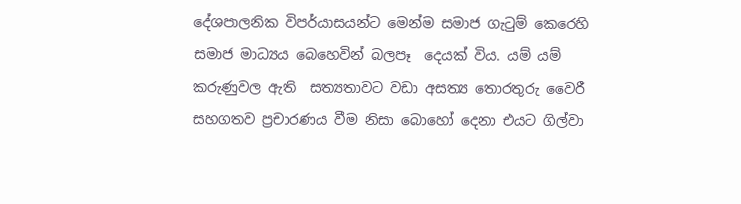දේශපාලනික විපර්යාසයන්ට මෙන්ම සමාජ ගැටුම් කෙරෙහි සමාජ මාධ්‍යය බෙහෙවින් බලපෑ  දෙයක් විය. යම් යම් කරුණුවල ඇති  සත්‍යතාවට වඩා අසත්‍ය තොරතුරු වෛරී සහගතව ප්‍රචාරණය වීම නිසා බොහෝ දෙනා එයට ගිල්වා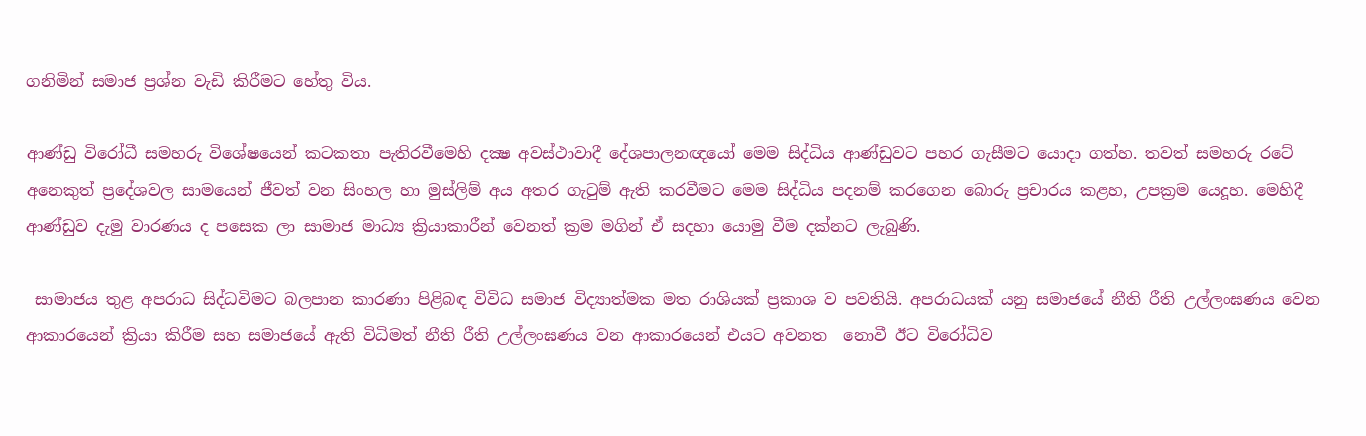ගනිමින් සමාජ ප්‍රශ්න වැඩි කිරීමට හේතු විය.

ආණ්‌ඩු විරෝධී සමහරු විශේෂයෙන් කටකතා පැතිරවීමෙහි දක්‍ෂ අවස්‌ථාවාදී දේශපාලනඥයෝ මෙම සිද්ධිය ආණ්‌ඩුවට පහර ගැසීමට යොදා ගත්හ. තවත් සමහරු රටේ අනෙකුත් ප්‍රදේශවල සාමයෙන් ජීවත් වන සිංහල හා මුස්‌ලිම් අය අතර ගැටුම් ඇති කරවීමට මෙම සිද්ධිය පදනම් කරගෙන බොරු ප්‍රචාරය කළහ, උපක්‍රම යෙදූහ. මෙහිදී ආණ්ඩුව දැමු වාරණය ද පසෙක ලා සාමාජ මාධ්‍ය ක්‍රියාකාරීන් වෙනත් ක්‍රම මගින් ඒ සදහා යොමු වීම දක්නට ලැබුණි.

 සාමාජය තුළ අපරාධ සිද්ධවිමට බලපාන කාරණා පිළිබඳ විවිධ සමාජ විද්‍යාත්මක මත රාශියක් ප්‍රකාශ ව පවතියි. අපරාධයක් යනු සමාජයේ නීති රීති උල්ලංඝණය වෙන ආකාරයෙන් ක්‍රියා කිරීම සහ සමාජයේ ඇති විධිමත් නීති රීති උල්ලංඝණය වන ආකාරයෙන් එයට අවනත  නොවී ඊට විරෝධිව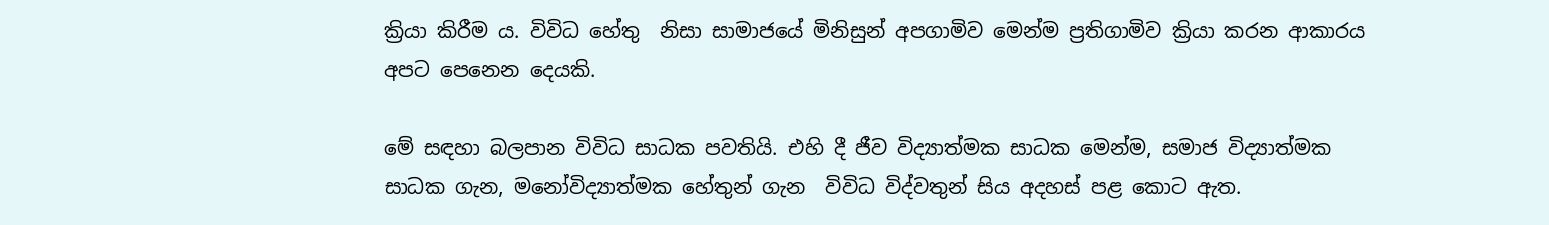ක්‍රියා කිරීම ය. විවිධ හේතු  නිසා සාමාජයේ මිනිසුන් අපගාමිව මෙන්ම ප්‍රතිගාමිව ක්‍රියා කරන ආකාරය අපට පෙනෙන දෙයකි.

මේ සඳහා බලපාන විවිධ සාධක පවතියි. එහි දී ජීව විද්‍යාත්මක සාධක මෙන්ම, සමාජ විද්‍යාත්මක සාධක ගැන, මනෝවිද්‍යාත්මක හේතුන් ගැන  විවිධ විද්වතුන් සිය අදහස් පළ කොට ඇත.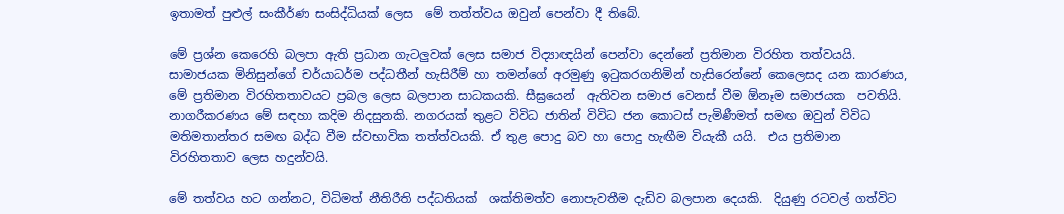ඉතාමත් පුළුල් සංකීර්ණ සංසිද්ධියක් ලෙස  මේ තත්ත්වය ඔවුන් පෙන්වා දී තිබේ.

මේ ප්‍රශ්න කෙරෙහි බලපා ඇති ප්‍රධාන ගැටලුවක් ලෙස සමාජ විද්‍යාඥයින් පෙන්වා දෙන්නේ ප්‍රතිමාන විරහිත තත්වයයි. සාමාජයක මිනිසුන්ගේ චර්යාධර්ම පද්ධතීන් හැසිරීම් හා තමන්ගේ අරමුණු ඉටුකරගනිමින් හැසිරෙන්නේ කෙලෙසද යන කාරණය, මේ ප්‍රතිමාන විරහිතතාවයට ප්‍රබල ලෙස බලපාන සාධකයකි. සීඝ්‍රයෙන්  ඇතිවන සමාජ වෙනස් වීම ඕනෑම සමාජයක  පවතියි. නාගරීකරණය මේ සඳහා කදිම නිදසුනකි. නගරයක් තුළට විවිධ ජාතින් විවිධ ජන කොටස් පැමිණීමත් සමඟ ඔවුන් විවිධ මතිමතාන්තර සමඟ බද්ධ වීම ස්වභාවික තත්ත්වයකි. ඒ තුළ පොදු බව හා පොදු හැඟීම වියැකී යයි.  එය ප්‍රතිමාන විරහිතතාව ලෙස හදුන්වයි.

මේ තත්වය හට ගන්නට, විධිමත් නීතිරීති පද්ධතියක්  ශක්තිමත්ව නොපැවතීම දැඩිව බලපාන දෙයකි.  දියුණු රටවල් ගත්විට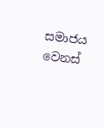සමාජය වෙනස්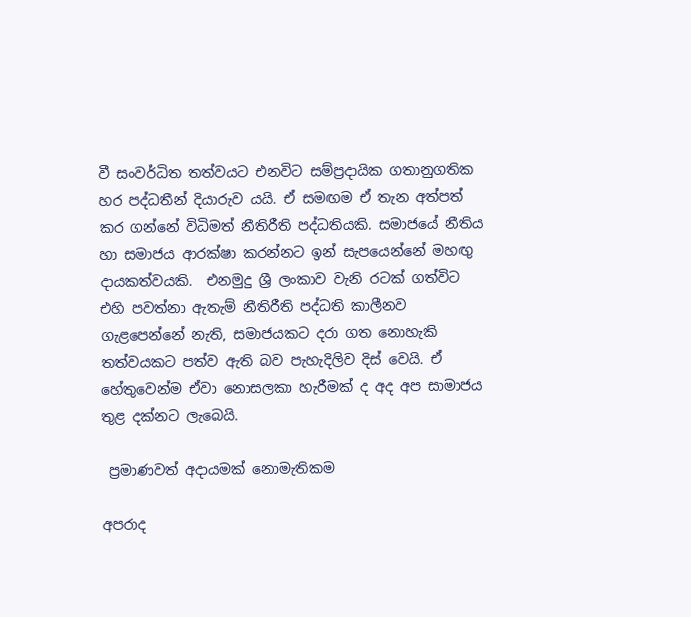වී සංවර්ධිත තත්වයට එනවිට සම්ප්‍රදායික ගතානුගතික හර පද්ධතීන් දියාරුව යයි. ඒ සමඟම ඒ තැන අත්පත් කර ගන්නේ විධිමත් නීතිරීති පද්ධතියකි. සමාජයේ නීතිය හා සමාජය ආරක්ෂා කරන්නට ඉන් සැපයෙන්නේ මහඟු දායකත්වයකි.  එනමුදු ශ්‍රී ලංකාව වැනි රටක් ගත්විට එහි පවත්නා ඇතැම් නීතිරීති පද්ධති කාලීනව ගැළපෙන්නේ නැති, සමාජයකට දරා ගත නොහැකි තත්වයකට පත්ව ඇති බව පැහැදිලිව දිස් වෙයි. ඒ හේතුවෙන්ම ඒවා නොසලකා හැරීමක් ද අද අප සාමාජය තුළ දක්නට ලැබෙයි.

 ප්‍රමාණවත් අදායමක් නොමැතිකම

අපරාද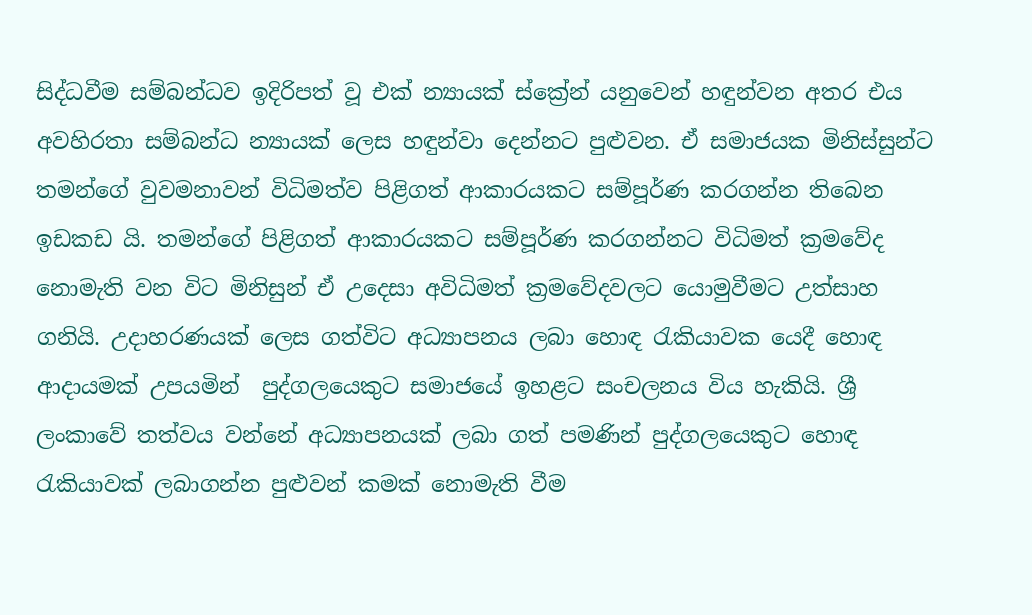සිද්ධවීම සම්බන්ධව ඉදිරිපත් වූ එක් න්‍යායක් ස්ක්‍රේන් යනුවෙන් හඳුන්වන අතර එය අවහිරතා සම්බන්ධ න්‍යායක් ලෙස හඳුන්වා දෙන්නට පුළුවන. ඒ සමාජයක මිනිස්සුන්ට තමන්ගේ වුවමනාවන් විධිමත්ව පිළිගත් ආකාරයකට සම්පූර්ණ කරගන්න තිබෙන ඉඩකඩ යි. තමන්ගේ පිළිගත් ආකාරයකට සම්පූර්ණ කරගන්නට විධිමත් ක්‍රමවේද නොමැති වන විට මිනිසුන් ඒ උදෙසා අවිධිමත් ක්‍රමවේදවලට යොමුවීමට උත්සාහ ගනියි. උදාහරණයක් ලෙස ගත්විට අධ්‍යාපනය ලබා හොඳ රැකියාවක යෙදී හොඳ ආදායමක් උපයමින්  පුද්ගලයෙකුට සමාජයේ ඉහළට සංචලනය විය හැකියි. ශ්‍රී ලංකාවේ තත්වය වන්නේ අධ්‍යාපනයක් ලබා ගත් පමණින් පුද්ගලයෙකුට හොඳ රැකියාවක් ලබාගන්න පුළුවන් කමක් නොමැති වීම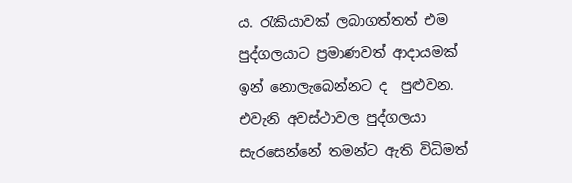ය. රැකියාවක් ලබාගත්තත් එම පුද්ගලයාට ප්‍රමාණවත් ආදායමක් ඉන් නොලැබෙන්නට ද  පුළුවන. එවැනි අවස්ථාවල පුද්ගලයා සැරසෙන්නේ තමන්ට ඇති විධිමත්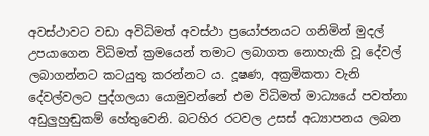අවස්ථාවට වඩා අවිධිමත් අවස්ථා ප්‍රයෝජනයට ගනිමින් මුදල් උපයාගෙන විධිමත් ක්‍රමයෙන් තමාට ලබාගත නොහැකි වූ දේවල් ලබාගන්නට කටයුතු කරන්නට ය. දූෂණ, අක්‍රමිකතා වැනි දේවල්වලට පුද්ගලයා යොමුවන්නේ එම විධිමත් මාධ්‍යයේ පවත්නා අඩුලුහුඬුකම් හේතුවෙනි. බටහිර රටවල උසස් අධ්‍යාපනය ලබන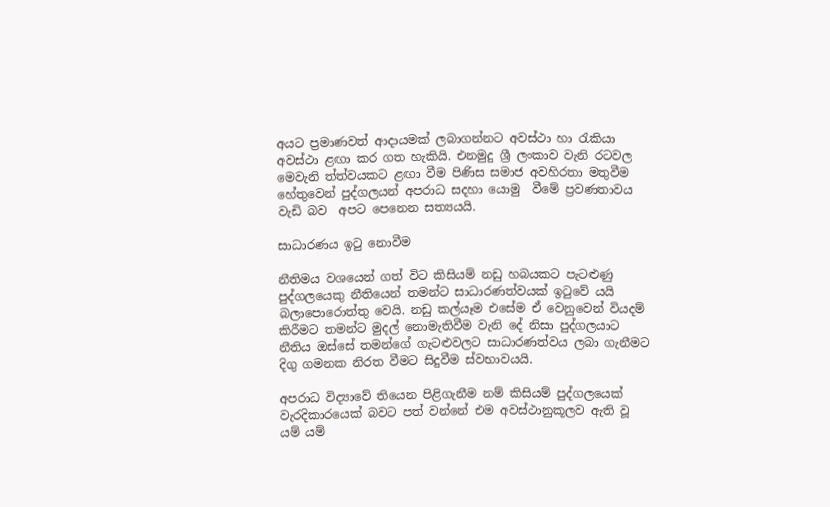අයට ප්‍රමාණවත් ආදායමක් ලබාගන්නට අවස්ථා හා රැකියා අවස්ථා ළඟා කර ගත හැකියි. එනමුදු ශ්‍රී ලංකාව වැනි රටවල මෙවැනි ත්ත්වයකට ළඟා වීම පිණිස සමාජ අවහිරතා මතුවීම හේතුවෙන් පුද්ගලයන් අපරාධ සදහා යොමු  වීමේ ප්‍රවණතාවය වැඩි බව  අපට පෙනෙන සත්‍යයයි.

සාධාරණය ඉටු නොවීම

නීතිමය වශයෙන් ගත් විට කිසියම් නඩු හබයකට පැටළුණු පුද්ගලයෙකු නීතියෙන් තමන්ට සාධාරණත්වයක් ඉටුවේ යයි බලාපොරොත්තු වෙයි. නඩු කල්යෑම එසේම ඒ වෙනුවෙන් වියදම් කිරීමට තමන්ට මුදල් නොමැතිවීම වැනි දේ නිසා පුද්ගලයාට නීතිය ඔස්සේ තමන්ගේ ගැටළුවලට සාධාරණත්වය ලබා ගැනීමට දිගු ගමනක නිරත වීමට සිදුවීම ස්වභාවයයි.

අපරාධ විද්‍යාවේ තියෙන පිළිගැනීම නම් කිසියම් පුද්ගලයෙක් වැරදිකාරයෙක් බවට පත් වන්නේ එම අවස්ථානුකූලව ඇති වූ යම් යම්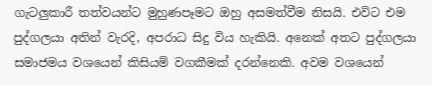ගැටලුකාරී තත්වයන්ට මුහුණපෑමට ඔහු අසමත්වීම නිසයි. එවිට එම පුද්ගලයා අතින් වැරදි, අපරාධ සිදු විය හැකියි. අනෙක් අතට පුද්ගලයා සමාජමය වශයෙන් කිසියම් වගකීමක් දරන්නෙකි. අවම වශයෙන්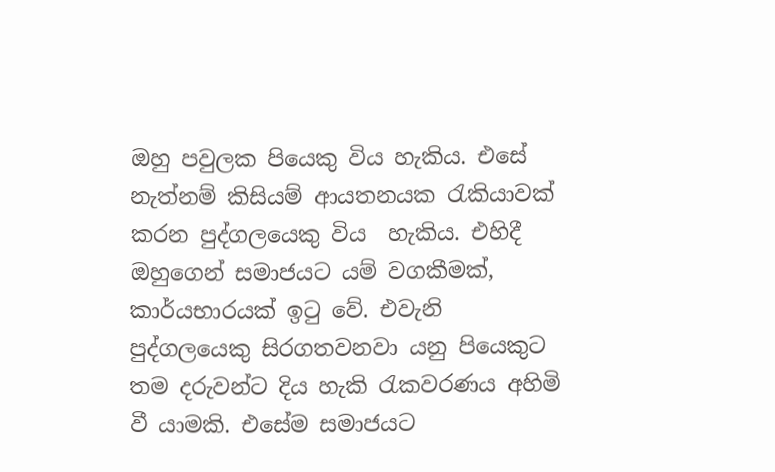ඔහු පවුලක පියෙකු ‍විය හැකිය. එසේ නැත්නම් කිසියම් ආයතනයක රැකියාවක් කරන පුද්ගලයෙකු විය  හැකිය. එහිදී ඔහුගෙන් සමාජයට යම් වගකීමක්, කාර්යභාරයක් ඉටු වේ. එවැනි පුද්ගලයෙකු සිරගතවනවා යනු පියෙකුට තම දරුවන්ට දිය හැකි රැකවරණය අහිමි වී යාමකි. එසේම සමාජයට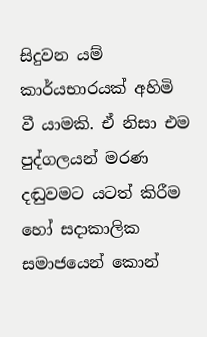සිදුවන යම් කාර්යභාරයක් අහිමි වී යාමකි. ඒ නිසා එම පුද්ගලයන් මරණ දඬුවමට යටත් කිරීම හෝ සදාකාලික සමාජයෙන් කොන්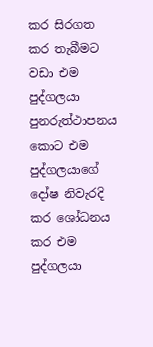කර සිරගත කර තැබීමට වඩා එම පුද්ගලයා පුනරුත්ථාපනය කොට එම පුද්ගලයාගේ දෝෂ නිවැරදි කර ශෝධනය කර එම පුද්ගලයා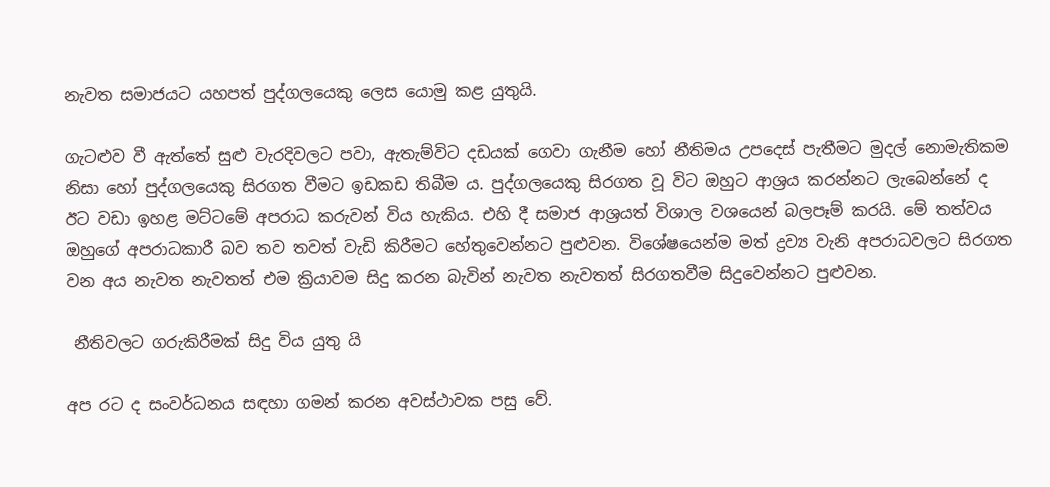නැවත සමාජයට යහපත් පුද්ගලයෙකු ලෙස යොමු කළ යුතුයි.

ගැටළුව වී ඇත්තේ සුළු වැරදිවලට පවා, ඇතැම්විට දඩයක් ගෙවා ගැනීම හෝ නීතිමය උපදෙස් පැතීමට මුදල් නොමැතිකම නිසා හෝ පුද්ගලයෙකු සිරගත වීමට ඉඩකඩ තිබීම ය. පුද්ගලයෙකු සිරගත වූ විට ඔහුට ආශ්‍රය කරන්නට ලැබෙන්නේ ද ඊට වඩා ඉහළ මට්ටමේ අපරාධ කරුවන් විය හැකිය. එහි දී සමාජ ආශ්‍රයත් විශාල වශයෙන් බලපෑම් කරයි. මේ තත්වය ඔහුගේ අපරාධකාරී බව තව තවත් වැඩි කිරීමට හේතුවෙන්නට පුළුවන. විශේෂයෙන්ම මත් ද්‍රව්‍ය වැනි අපරාධවලට සිරගත වන අය නැවත නැවතත් එම ක්‍රියාවම සිදු කරන බැවින් නැවත නැවතත් සිරගතවීම සිදුවෙන්නට පුළුවන.

 නීතිවලට ගරුකිරීමක් සිදු විය යුතු යි

අප රට ද සංවර්ධනය සඳහා ගමන් කරන අවස්ථාවක පසු වේ.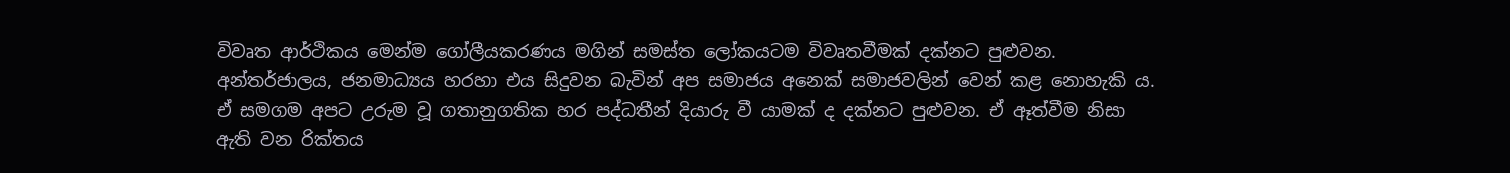විවෘත ආර්ථිකය මෙන්ම ගෝලීයකරණය මගින් සමස්ත ලෝකයටම විවෘතවීමක් දක්නට පුළුවන. අන්තර්ජාලය, ජනමාධ්‍යය හරහා එය සිදුවන බැවින් අප සමාජය අනෙක් සමාජවලින් වෙන් කළ නොහැකි ය. ඒ සමගම අපට උරුම වූ ගතානුගතික හර පද්ධතීන් දියාරු වී යාමක් ද දක්නට පුළුවන. ඒ ඈත්වීම නිසා ඇති වන රික්තය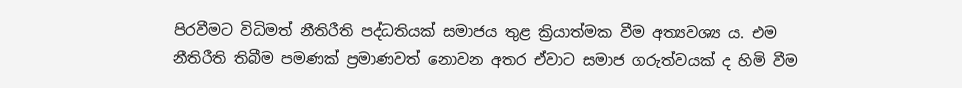පිරවීමට විධිමත් නීතිරීති පද්ධතියක් සමාජය තුළ ක්‍රියාත්මක වීම අත්‍යවශ්‍ය ය. එම නීතිරීති තිබීම පමණක් ප්‍රමාණවත් නොවන අතර ඒවාට සමාජ ගරුත්වයක් ද හිමි වීම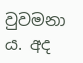වුවමනා ය. අද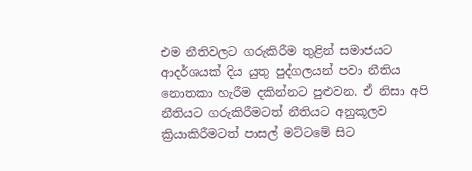එම නීතිවලට ගරුකිරීම තුළින් සමාජයට ආදර්ශයක් දිය යුතු පුද්ගලයන් පවා නීතිය නොතකා හැරීම දකින්නට පුළුවන. ඒ නිසා අපි නීතියට ගරුකිරීමටත් නීතියට අනුකූලව ක්‍රියාකිරීමටත් පාසල් මට්ටමේ සිට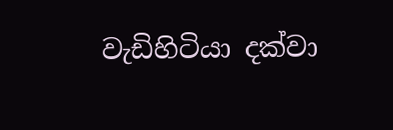වැඩිහිටියා දක්වා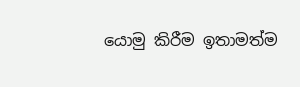යොමු කිරීම ඉතාමත්ම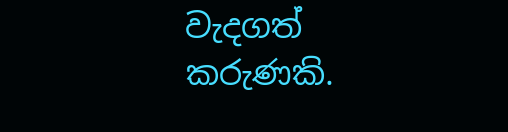වැදගත් කරුණකි.